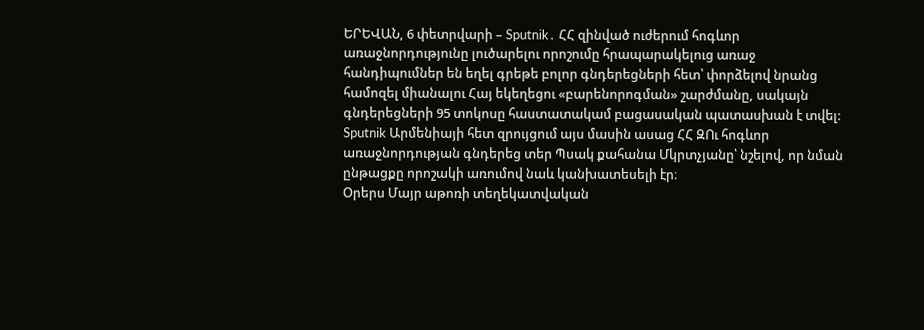ԵՐԵՎԱՆ, 6 փետրվարի – Sputnik․ ՀՀ զինված ուժերում հոգևոր առաջնորդությունը լուծարելու որոշումը հրապարակելուց առաջ հանդիպումներ են եղել գրեթե բոլոր գնդերեցների հետ՝ փորձելով նրանց համոզել միանալու Հայ եկեղեցու «բարենորոգման» շարժմանը, սակայն գնդերեցների 95 տոկոսը հաստատակամ բացասական պատասխան է տվել: Sputnik Արմենիայի հետ զրույցում այս մասին ասաց ՀՀ ԶՈւ հոգևոր առաջնորդության գնդերեց տեր Պսակ քահանա Մկրտչյանը՝ նշելով, որ նման ընթացքը որոշակի առումով նաև կանխատեսելի էր։
Օրերս Մայր աթոռի տեղեկատվական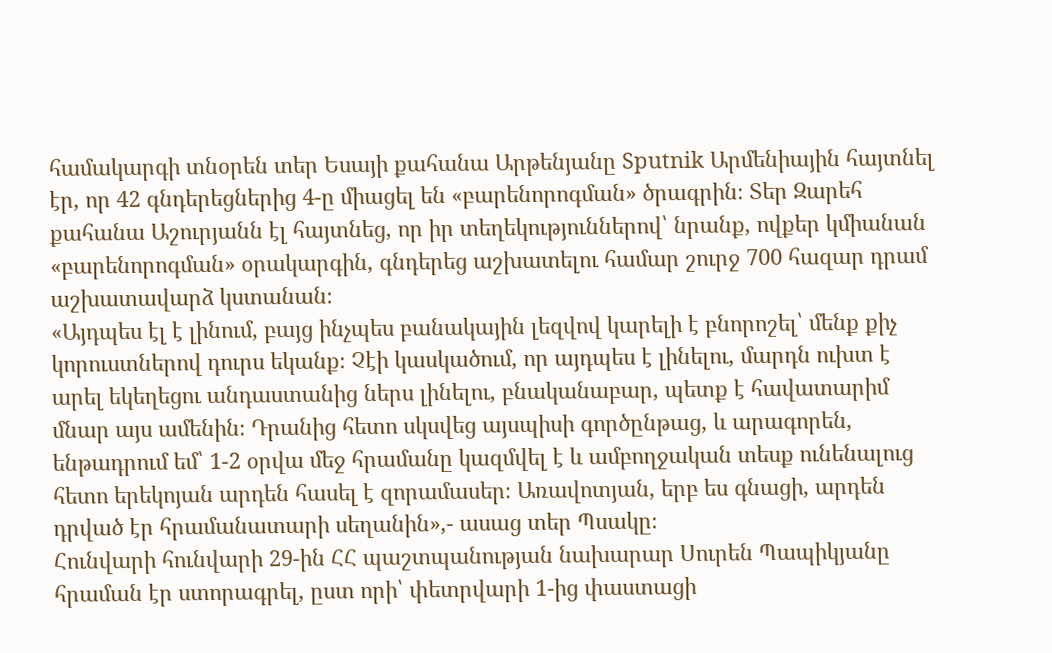համակարգի տնօրեն տեր Եսայի քահանա Արթենյանը Sputnik Արմենիային հայտնել էր, որ 42 գնդերեցներից 4-ը միացել են «բարենորոգման» ծրագրին։ Տեր Զարեհ քահանա Աշուրյանն էլ հայտնեց, որ իր տեղեկություններով՝ նրանք, ովքեր կմիանան «բարենորոգման» օրակարգին, գնդերեց աշխատելու համար շուրջ 700 հազար դրամ աշխատավարձ կստանան։
«Այդպես էլ է լինում, բայց ինչպես բանակային լեզվով կարելի է բնորոշել՝ մենք քիչ կորուստներով դուրս եկանք։ Չէի կասկածում, որ այդպես է լինելու, մարդն ուխտ է արել եկեղեցու անդաստանից ներս լինելու, բնականաբար, պետք է հավատարիմ մնար այս ամենին։ Դրանից հետո սկսվեց այսպիսի գործընթաց, և արագորեն, ենթադրում եմ՝ 1-2 օրվա մեջ հրամանը կազմվել է և ամբողջական տեսք ունենալուց հետո երեկոյան արդեն հասել է զորամասեր։ Առավոտյան, երբ ես գնացի, արդեն դրված էր հրամանատարի սեղանին»,- ասաց տեր Պսակը։
Հունվարի հունվարի 29-ին ՀՀ պաշտպանության նախարար Սուրեն Պապիկյանը հրաման էր ստորագրել, ըստ որի՝ փետրվարի 1-ից փաստացի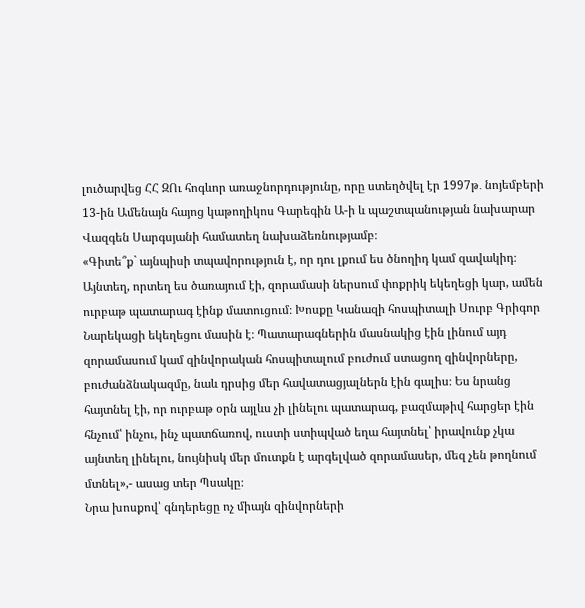լուծարվեց ՀՀ ԶՈւ հոգևոր առաջնորդությունը, որը ստեղծվել էր 1997թ․ նոյեմբերի 13-ին Ամենայն հայոց կաթողիկոս Գարեգին Ա-ի և պաշտպանության նախարար Վազգեն Սարգսյանի համատեղ նախաձեռնությամբ։
«Գիտե՞ք` այնպիսի տպավորություն է, որ դու լքում ես ծնողիդ կամ զավակիդ։ Այնտեղ, որտեղ ես ծառայում էի, զորամասի ներսում փոքրիկ եկեղեցի կար, ամեն ուրբաթ պատարագ էինք մատուցում։ Խոսքը Կանազի հոսպիտալի Սուրբ Գրիգոր Նարեկացի եկեղեցու մասին է։ Պատարագներին մասնակից էին լինում այդ զորամասում կամ զինվորական հոսպիտալում բուժում ստացող զինվորները, բուժանձնակազմը, նաև դրսից մեր հավատացյալներն էին գալիս։ Ես նրանց հայտնել էի, որ ուրբաթ օրն այլևս չի լինելու պատարագ, բազմաթիվ հարցեր էին հնչում՝ ինչու, ինչ պատճառով, ուստի ստիպված եղա հայտնել՝ իրավունք չկա այնտեղ լինելու, նույնիսկ մեր մուտքն է արգելված զորամասեր, մեզ չեն թողնում մտնել»,- ասաց տեր Պսակը։
Նրա խոսքով՝ գնդերեցը ոչ միայն զինվորների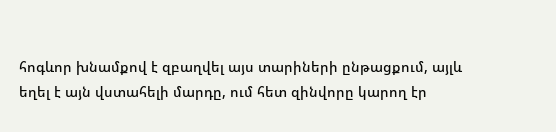հոգևոր խնամքով է զբաղվել այս տարիների ընթացքում, այլև եղել է այն վստահելի մարդը, ում հետ զինվորը կարող էր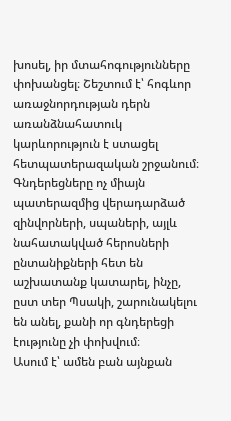խոսել, իր մտահոգությունները փոխանցել։ Շեշտում է՝ հոգևոր առաջնորդության դերն առանձնահատուկ կարևորություն է ստացել հետպատերազական շրջանում։ Գնդերեցները ոչ միայն պատերազմից վերադարձած զինվորների, սպաների, այլև նահատակված հերոսների ընտանիքների հետ են աշխատանք կատարել, ինչը, ըստ տեր Պսակի, շարունակելու են անել, քանի որ գնդերեցի էությունը չի փոխվում։
Ասում է՝ ամեն բան այնքան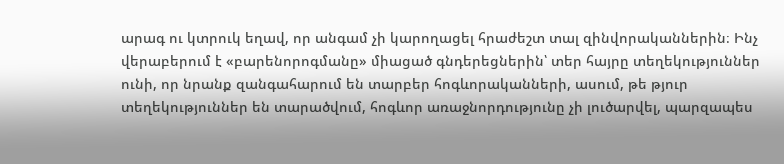արագ ու կտրուկ եղավ, որ անգամ չի կարողացել հրաժեշտ տալ զինվորականներին։ Ինչ վերաբերում է «բարենորոգմանը» միացած գնդերեցներին՝ տեր հայրը տեղեկություններ ունի, որ նրանք զանգահարում են տարբեր հոգևորականների, ասում, թե թյուր տեղեկություններ են տարածվում, հոգևոր առաջնորդությունը չի լուծարվել, պարզապես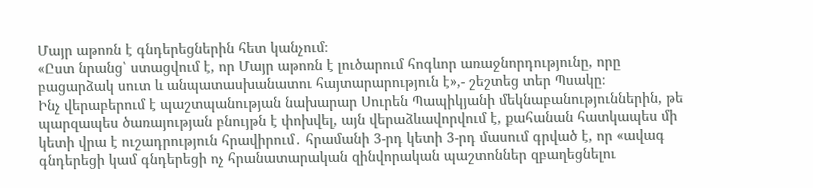Մայր աթոռն է գնդերեցներին հետ կանչում։
«Ըստ նրանց՝ ստացվում է, որ Մայր աթոռն է լուծարում հոգևոր առաջնորդությունը, որը բացարձակ սուտ և անպատասխանատու հայտարարություն է»,- շեշտեց տեր Պսակը։
Ինչ վերաբերում է պաշտպանության նախարար Սուրեն Պապիկյանի մեկնաբանություններին, թե պարզապես ծառայության բնույթն է փոխվել, այն վերաձևավորվում է, քահանան հատկապես մի կետի վրա է ուշադրություն հրավիրում․ հրամանի 3-րդ կետի 3-րդ մասում գրված է, որ «ավագ գնդերեցի կամ գնդերեցի ոչ հրանատարական զինվորական պաշտոններ զբաղեցնելու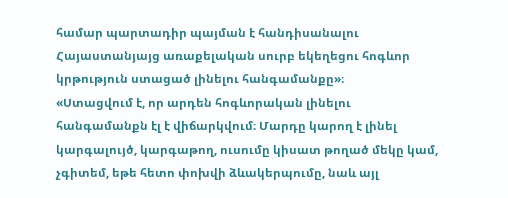համար պարտադիր պայման է հանդիսանալու Հայաստանյայց առաքելական սուրբ եկեղեցու հոգևոր կրթություն ստացած լինելու հանգամանքը»։
«Ստացվում է, որ արդեն հոգևորական լինելու հանգամանքն էլ է վիճարկվում։ Մարդը կարող է լինել կարգալույծ, կարգաթող, ուսումը կիսատ թողած մեկը կամ, չգիտեմ, եթե հետո փոխվի ձևակերպումը, նաև այլ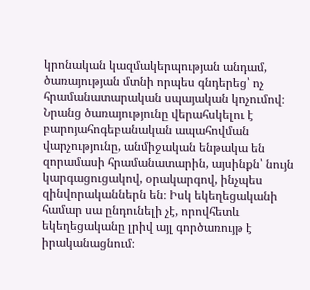կրոնական կազմակերպության անդամ, ծառայության մտնի որպես գնդերեց՝ ոչ հրամանատարական սպայական կոչումով։ Նրանց ծառայությունը վերահսկելու է բարոյահոգեբանական ապահովման վարչությունը, անմիջական ենթակա են զորամասի հրամանատարին, այսինքն՝ նույն կարգացուցակով, օրակարգով, ինչպես զինվորականներն են։ Իսկ եկեղեցականի համար սա ընդունելի չէ, որովհետև եկեղեցականը լրիվ այլ գործառույթ է իրականացնում։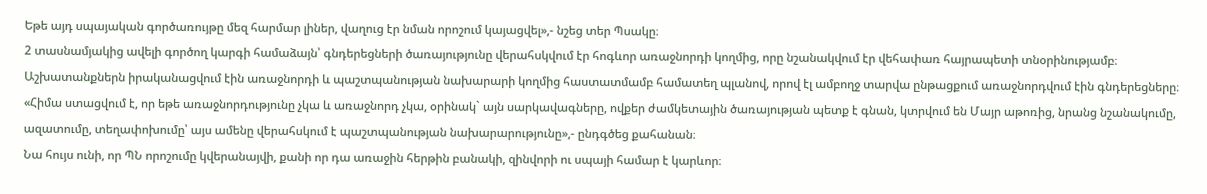Եթե այդ սպայական գործառույթը մեզ հարմար լիներ, վաղուց էր նման որոշում կայացվել»,- նշեց տեր Պսակը։
2 տասնամյակից ավելի գործող կարգի համաձայն՝ գնդերեցների ծառայությունը վերահսկվում էր հոգևոր առաջնորդի կողմից, որը նշանակվում էր վեհափառ հայրապետի տնօրինությամբ։ Աշխատանքներն իրականացվում էին առաջնորդի և պաշտպանության նախարարի կողմից հաստատմամբ համատեղ պլանով, որով էլ ամբողջ տարվա ընթացքում առաջնորդվում էին գնդերեցները։
«Հիմա ստացվում է, որ եթե առաջնորդությունը չկա և առաջնորդ չկա, օրինակ` այն սարկավագները, ովքեր ժամկետային ծառայության պետք է գնան, կտրվում են Մայր աթոռից, նրանց նշանակումը, ազատումը, տեղափոխումը՝ այս ամենը վերահսկում է պաշտպանության նախարարությունը»,- ընդգծեց քահանան։
Նա հույս ունի, որ ՊՆ որոշումը կվերանայվի, քանի որ դա առաջին հերթին բանակի, զինվորի ու սպայի համար է կարևոր։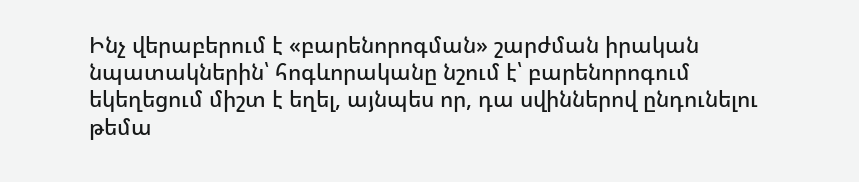Ինչ վերաբերում է «բարենորոգման» շարժման իրական նպատակներին՝ հոգևորականը նշում է՝ բարենորոգում եկեղեցում միշտ է եղել, այնպես որ, դա սվիններով ընդունելու թեմա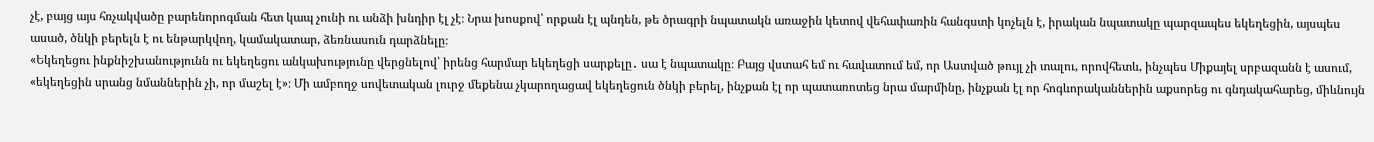չէ, բայց այս հռչակվածը բարենորոգման հետ կապ չունի ու անձի խնդիր էլ չէ։ Նրա խոսքով՝ որքան էլ պնդեն, թե ծրագրի նպատակն առաջին կետով վեհափառին հանգստի կոչելն է, իրական նպատակը պարզապես եկեղեցին, այսպես ասած, ծնկի բերելն է ու ենթարկվող, կամակատար, ձեռնասուն դարձնելը։
«Եկեղեցու ինքնիշխանությունն ու եկեղեցու անկախությունը վերցնելով՝ իրենց հարմար եկեղեցի սարքելը․ սա է նպատակը։ Բայց վստահ եմ ու հավատում եմ, որ Աստված թույլ չի տալու, որովհետև, ինչպես Միքայել սրբազանն է ասում, «եկեղեցին սրանց նմաններին չի, որ մաշել է»։ Մի ամբողջ սովետական լուրջ մեքենա չկարողացավ եկեղեցուն ծնկի բերել, ինչքան էլ որ պատառոտեց նրա մարմինը, ինչքան էլ որ հոգևորականներին աքսորեց ու գնդակահարեց, միևնույն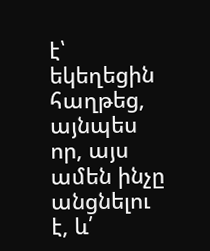է՝ եկեղեցին հաղթեց, այնպես որ, այս ամեն ինչը անցնելու է, և՛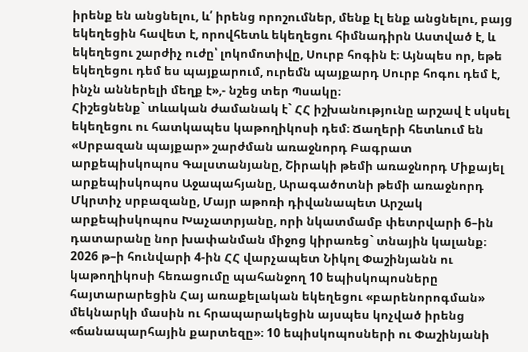իրենք են անցնելու, և՛ իրենց որոշումներ, մենք էլ ենք անցնելու, բայց եկեղեցին հավետ է, որովհետև եկեղեցու հիմնադիրն Աստված է, և եկեղեցու շարժիչ ուժը՝ լոկոմոտիվը, Սուրբ հոգին է։ Այնպես որ, եթե եկեղեցու դեմ ես պայքարում, ուրեմն պայքարդ Սուրբ հոգու դեմ է, ինչն աններելի մեղք է»,- նշեց տեր Պսակը։
Հիշեցնենք` տևական ժամանակ է` ՀՀ իշխանությունը արշավ է սկսել եկեղեցու ու հատկապես կաթողիկոսի դեմ։ Ճաղերի հետևում են «Սրբազան պայքար» շարժման առաջնորդ Բագրատ արքեպիսկոպոս Գալստանյանը, Շիրակի թեմի առաջնորդ Միքայել արքեպիսկոպոս Աջապահյանը, Արագածոտնի թեմի առաջնորդ Մկրտիչ սրբազանը, Մայր աթոռի դիվանապետ Արշակ արքեպիսկոպոս Խաչատրյանը, որի նկատմամբ փետրվարի 6–ին դատարանը նոր խափանման միջոց կիրառեց` տնային կալանք։
2026 թ–ի հունվարի 4-ին ՀՀ վարչապետ Նիկոլ Փաշինյանն ու կաթողիկոսի հեռացումը պահանջող 10 եպիսկոպոսները հայտարարեցին Հայ առաքելական եկեղեցու «բարենորոգման» մեկնարկի մասին ու հրապարակեցին այսպես կոչված իրենց «ճանապարհային քարտեզը»։ 10 եպիսկոպոսների ու Փաշինյանի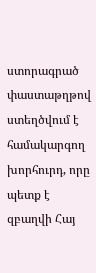ստորագրած փաստաթղթով ստեղծվում է համակարգող խորհուրդ, որը պետք է զբաղվի Հայ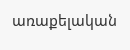առաքելական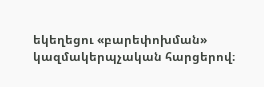եկեղեցու «բարեփոխման» կազմակերպչական հարցերով։